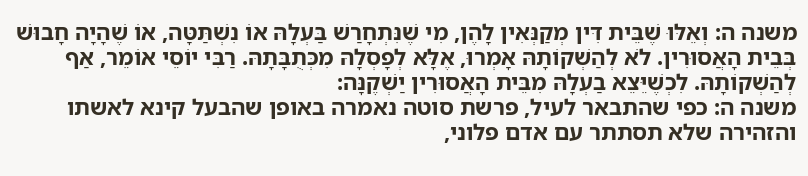משנה ה: וְאֵלּוּ שֶׁבֵּית דִּין מְקַנְּאִין לָהֶן, מִי שֶׁנִּתְחָרַשׁ בַּעְלָהּ אוֹ נִשְׁתַּטָּה, אוֹ שֶׁהָיָה חָבוּשׁ בְּבֵית הָאֲסוּרִין. לֹא לְהַשְׁקוֹתָהּ אָמְרוּ, אֶלָּא לְפָסְלָהּ מִכְּתֻבָּתָהּ. רַבִּי יוֹסֵי אוֹמֵר, אַף לְהַשְׁקוֹתָהּ. לִכְשֶׁיֵּצֵא בַעְלָהּ מִבֵּית הָאֲסוּרִין יַשְׁקֶנָּה:
משנה ה: כפי שהתבאר לעיל, פרשת סוטה נאמרה באופן שהבעל קינא לאשתו והזהירה שלא תסתתר עם אדם פלוני,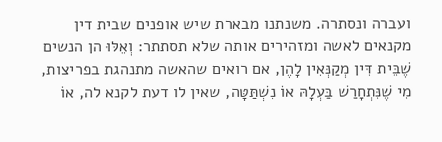ועברה ונסתרה. משנתנו מבארת שיש אופנים שבית דין מקנאים לאשה ומזהירים אותה שלא תסתתר: וְאֵלּוּ הן הנשים שֶׁבֵּית דִּין מְקַנְּאִין לָהֶן, אם רואים שהאשה מתנהגת בפריצות, מִי שֶׁנִּתְחָרַשׁ בַּעְלָהּ אוֹ נִשְׁתַּטָּה, שאין לו דעת לקנא לה, אוֹ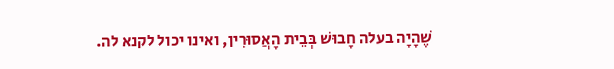שֶׁהָיָה בעלה חָבוּשׁ בְּבֵית הָאֲסוּרִין, ואינו יכול לקנא לה.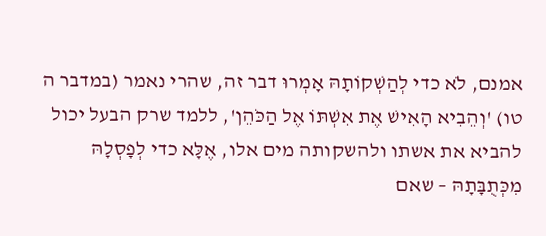אמנם, לֹא כדי לְהַשְׁקוֹתָהּ אָמְרוּ דבר זה, שהרי נאמר (במדבר ה טו) 'וְהֵבִיא הָאִישׁ אֶת אִשְׁתּוֹ אֶל הַכֹּהֵן', ללמד שרק הבעל יכול להביא את אשתו ולהשקותה מים אלו, אֶלָּא כדי לְפָסְלָהּ מִכְּתֻבָּתָהּ – שאם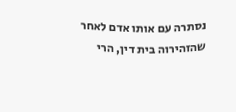נסתרה עם אותו אדם לאחר שהזהירוה בית דין, הרי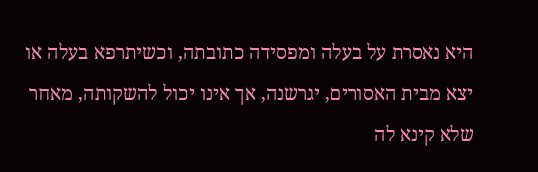היא נאסרת על בעלה ומפסידה כתובתה, וכשיתרפא בעלה או יצא מבית האסורים, יגרשנה, אך אינו יכול להשקותה, מאחר שלא קינא לה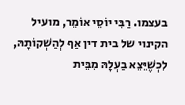בעצמו. רַבִּי יוֹסֵי אוֹמֵר, מועיל הקינוי של בית דין אַף לְהַשְׁקוֹתָהּ, לִכְשֶׁיֵּצֵא בַעְלָהּ מִבֵּית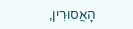הָאֲסוּרִין,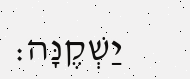יַשְׁקֶנָּה: